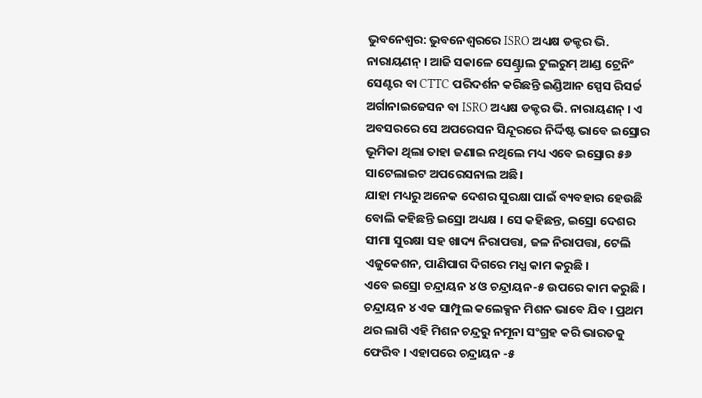ଭୁବନେଶ୍ବର: ଭୁବନେଶ୍ବରରେ ISRO ଅଧ୍ୟକ୍ଷ ଡକ୍ଟର ଭି. ନାରାୟଣନ୍ । ଆଜି ସକାଳେ ସେଣ୍ଟ୍ରାଲ ଟୁଲରୁମ୍ ଆଣ୍ଡ ଟ୍ରେନିଂ ସେଣ୍ଟର ବା CTTC ପରିଦର୍ଶନ କରିଛନ୍ତି ଇଣ୍ଡିଆନ ସ୍ପେସ ରିସର୍ଚ୍ଚ ଅର୍ଗାନାଇଜେସନ ବା ISRO ଅଧ୍ୟକ୍ଷ ଡକ୍ଟର ଭି. ନାରାୟଣନ୍ । ଏ ଅବସରରେ ସେ ଅପରେସନ ସିନ୍ଦୂରରେ ନିର୍ଦ୍ଦିଷ୍ଟ ଭାବେ ଇସ୍ରୋର ଭୂମିକା ଥିଲା ତାହା ଜଣାଇ ନଥିଲେ ମଧ୍ୟ ଏବେ ଇସ୍ରୋର ୫୬ ସାଟେଲାଇଟ ଅପରେସନାଲ ଅଛି।
ଯାହା ମଧ୍ୟରୁ ଅନେକ ଦେଶର ସୁରକ୍ଷା ପାଇଁ ବ୍ୟବହାର ହେଉଛି ବୋଲି କହିଛନ୍ତି ଇସ୍ରୋ ଅଧ୍ୟକ୍ଷ । ସେ କହିଛନ୍ତ, ଇସ୍ରୋ ଦେଶର ସୀମା ସୁରକ୍ଷା ସହ ଖାଦ୍ୟ ନିରାପତ୍ତା, ଜଳ ନିରାପତ୍ତା, ଟେଲି ଏଜୁକେଶନ, ପାଣିପାଗ ଦିଗରେ ମଧ୍ଯ କାମ କରୁଛି ।
ଏବେ ଇସ୍ରୋ ଚନ୍ଦ୍ରାୟନ ୪ ଓ ଚନ୍ଦ୍ରାୟନ-୫ ଉପରେ କାମ କରୁଛି । ଚନ୍ଦ୍ରାୟନ ୪ ଏକ ସାମ୍ପୁଲ କଲେକ୍ସନ ମିଶନ ଭାବେ ଯିବ । ପ୍ରଥମ ଥର ଲାଗି ଏହି ମିଶନ ଚନ୍ଦ୍ରରୁ ନମୂନା ସଂଗ୍ରହ କରି ଭାରତକୁ ଫେରିବ । ଏହାପରେ ଚନ୍ଦ୍ରାୟନ -୫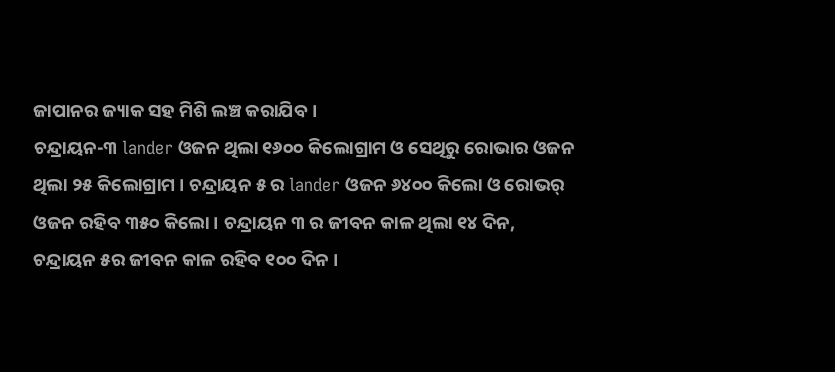ଜାପାନର ଜ୍ୟାକ ସହ ମିଶି ଲଞ୍ଚ କରାଯିବ ।
ଚନ୍ଦ୍ରାୟନ-୩ lander ଓଜନ ଥିଲା ୧୬୦୦ କିଲୋଗ୍ରାମ ଓ ସେଥିରୁ ରୋଭାର ଓଜନ ଥିଲା ୨୫ କିଲୋଗ୍ରାମ । ଚନ୍ଦ୍ରାୟନ ୫ ର lander ଓଜନ ୬୪୦୦ କିଲୋ ଓ ରୋଭର୍ ଓଜନ ରହିବ ୩୫୦ କିଲୋ । ଚନ୍ଦ୍ରାୟନ ୩ ର ଜୀବନ କାଳ ଥିଲା ୧୪ ଦିନ, ଚନ୍ଦ୍ରାୟନ ୫ର ଜୀବନ କାଳ ରହିବ ୧୦୦ ଦିନ ।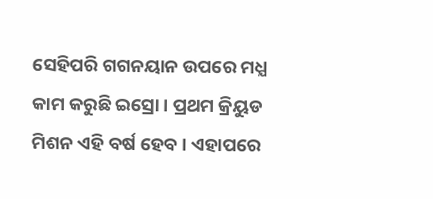ସେହିପରି ଗଗନୟାନ ଉପରେ ମଧ୍ଯ କାମ କରୁଛି ଇସ୍ରୋ । ପ୍ରଥମ କ୍ରିୟୁଡ ମିଶନ ଏହି ବର୍ଷ ହେବ । ଏହାପରେ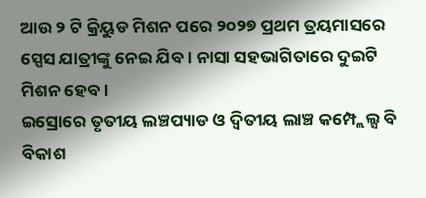ଆଉ ୨ ଟି କ୍ରିୟୁଡ ମିଶନ ପରେ ୨୦୨୭ ପ୍ରଥମ ତ୍ରୟମାସରେ ସ୍ପେସ ଯାତ୍ରୀଙ୍କୁ ନେଇ ଯିବ । ନାସା ସହଭାଗିତାରେ ଦୁଇଟି ମିଶନ ହେବ ।
ଇସ୍ରୋରେ ତୃତୀୟ ଲଞ୍ଚପ୍ୟାଡ ଓ ଦ୍ୱିତୀୟ ଲାଞ୍ଚ କମ୍ପ୍ଲେଲ୍ସ ବି ବିକାଶ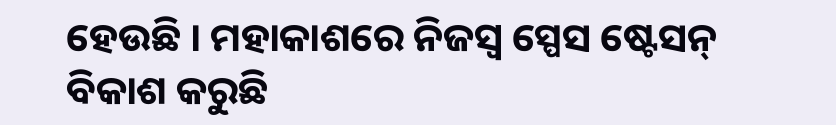ହେଉଛି । ମହାକାଶରେ ନିଜସ୍ଵ ସ୍ପେସ ଷ୍ଟେସନ୍ ବିକାଶ କରୁଛି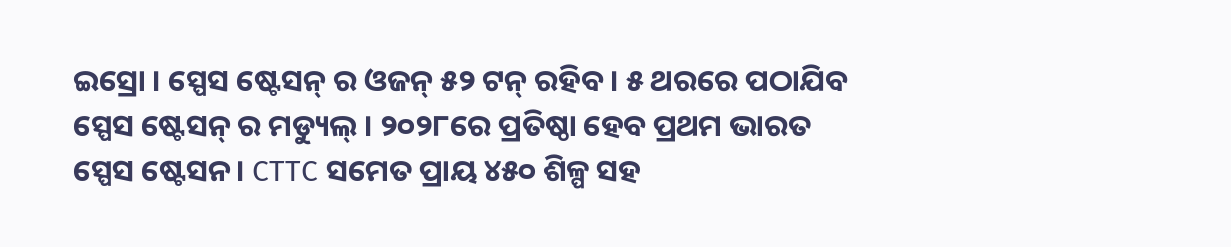ଇସ୍ରୋ । ସ୍ପେସ ଷ୍ଟେସନ୍ ର ଓଜନ୍ ୫୨ ଟନ୍ ରହିବ । ୫ ଥରରେ ପଠାଯିବ ସ୍ପେସ ଷ୍ଟେସନ୍ ର ମଡ୍ୟୁଲ୍ । ୨୦୨୮ରେ ପ୍ରତିଷ୍ଠା ହେବ ପ୍ରଥମ ଭାରତ ସ୍ପେସ ଷ୍ଟେସନ। CTTC ସମେତ ପ୍ରାୟ ୪୫୦ ଶିଳ୍ପ ସହ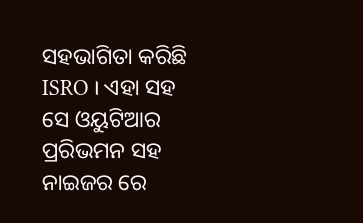ସହଭାଗିତା କରିଛି ISRO । ଏହା ସହ ସେ ଓୟୁଟିଆର ପ୍ରରିଭମନ ସହ ନାଇଜର ରେ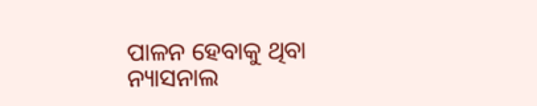ପାଳନ ହେବାକୁ ଥିବା ନ୍ୟାସନାଲ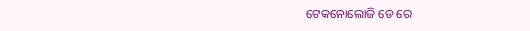ଟେକନୋଲୋଜି ଡେ ରେ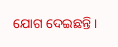ଯୋଗ ଦେଇଛନ୍ତି ।